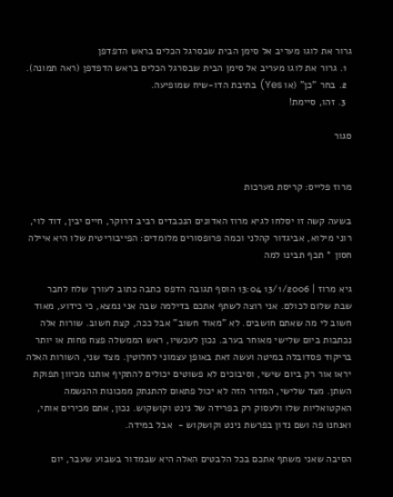גרור את לוגו מעריב אל סימן הבית שבסרגל הכלים בראש הדפדפן
  1. גרור את לוגו מעריב אל סימן הבית שבסרגל הכלים בראש הדפדפן (ראה תמונה).
  2. בחר "כן" (או Yes) בתיבת הדו-שיח שמופיעה.
  3. זהו, סיימת!

סגור


מרוז פלייס: קריסת מערכות

בשעה קשה זו יסלחו לגיא מרוז האדונים הנכבדים רביב דרוקר, חיים יבין, דוד לוי, רוני מילוא, אביגדור קהלני וכמה פרופסורים מלומדים: הפייבוריטית שלו היא איילה חסון * תכף תבינו למה

גיא מרוז | 13/1/2006 13:04 הוסף תגובה הדפס כתבה כתוב לעורך שלח לחבר
שבת שלום לכולם. אני רוצה לשתף אתכם בדילמה שבה אני נמצא, כי כידוע, מאוד חשוב לי מה שאתם חושבים. לא "מאוד חשוב" אבל ככה, קצת חשוב. שורות אלה נכתבות ביום שלישי מאוחר בערב. נכון לעכשיו, ראש הממשלה פצח פחות או יותר בריקוד פסדובלה במיטה ועשה זאת באופן עצמוני לחלוטין. מצד שני, השורות האלה יראו אור רק ביום שישי, וסיבוכים לא פשוטים יכולים להתקיף אותנו מכיוון תפוקת השתן. מצד שלישי, המדור הזה לא יכול פתאום להתנתק ממכונות ההנשמה האקטואליות שלו ולעסוק רק בפרידה של נינט וקושקוש. נכון, אתם מכירים אותי, ואנחנו פה ושם נדון בפרשת נינט וקושקוש -  אבל במידה.

הסיבה שאני משתף אתכם בכל הלבטים האלה היא שבמדור בשבוע שעבר, יום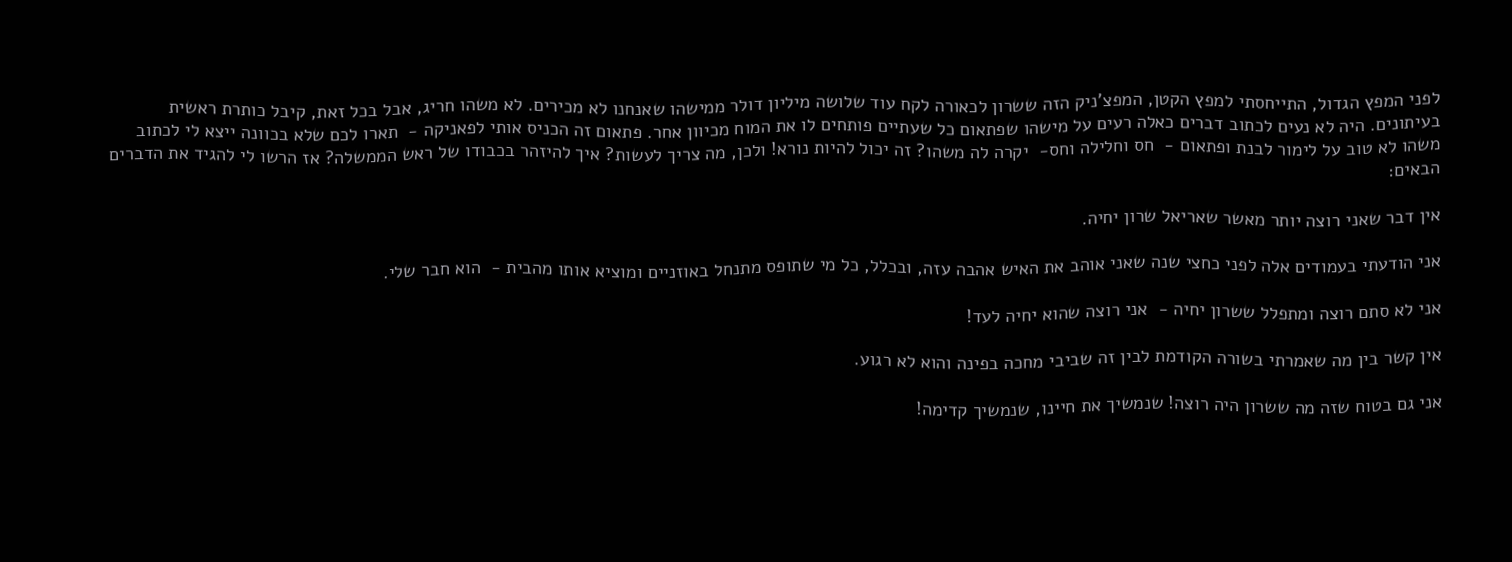לפני המפץ הגדול, התייחסתי למפץ הקטן, המפצ'ניק הזה ששרון לכאורה לקח עוד שלושה מיליון דולר ממישהו שאנחנו לא מכירים. לא משהו חריג, אבל בכל זאת, קיבל כותרת ראשית בעיתונים. היה לא נעים לכתוב דברים כאלה רעים על מישהו שפתאום כל שעתיים פותחים לו את המוח מכיוון אחר. פתאום זה הכניס אותי לפאניקה -  תארו לכם שלא בכוונה ייצא לי לכתוב משהו לא טוב על לימור לבנת ופתאום -  חס וחלילה וחס-  יקרה לה משהו? זה יכול להיות נורא! ולכן, מה צריך לעשות? איך להיזהר בכבודו של ראש הממשלה? אז הרשו לי להגיד את הדברים הבאים:

אין דבר שאני רוצה יותר מאשר שאריאל שרון יחיה.

אני הודעתי בעמודים אלה לפני כחצי שנה שאני אוהב את האיש אהבה עזה, ובכלל, כל מי שתופס מתנחל באוזניים ומוציא אותו מהבית -  הוא חבר שלי.

אני לא סתם רוצה ומתפלל ששרון יחיה -  אני רוצה שהוא יחיה לעד!

אין קשר בין מה שאמרתי בשורה הקודמת לבין זה שביבי מחכה בפינה והוא לא רגוע.

אני גם בטוח שזה מה ששרון היה רוצה! שנמשיך את חיינו, שנמשיך קדימה!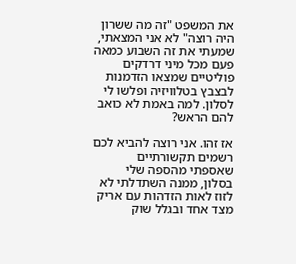את המשפט "זה מה ששרון היה רוצה" לא אני המצאתי, שמעתי את זה השבוע כמאה פעם מכל מיני דרדקים פוליטיים שמצאו הזדמנות לבצבץ בטלוויזיה ופלשו לי לסלון. למה באמת לא כואב להם הראש?

אז זהו. אני רוצה להביא לכם רשמים תקשורתיים שאספתי מהספה שלי בסלון, ממנה השתדלתי לא לזוז לאות הזדהות עם אריק מצד אחד ובגלל שוק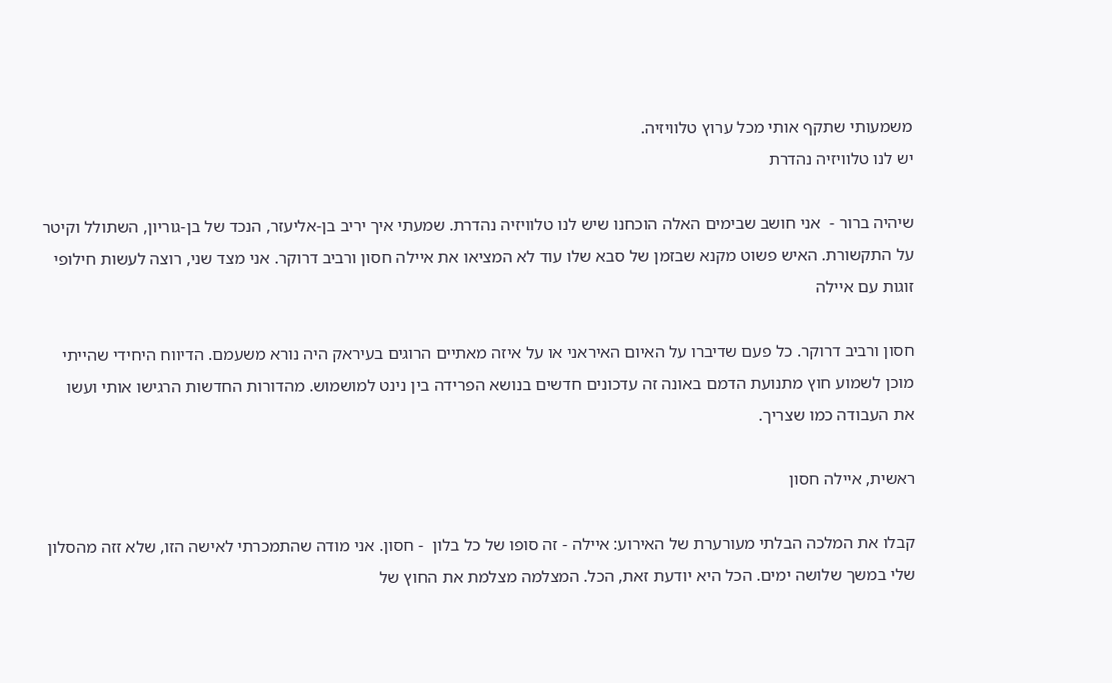משמעותי שתקף אותי מכל ערוץ טלוויזיה.
יש לנו טלוויזיה נהדרת

שיהיה ברור -  אני חושב שבימים האלה הוכחנו שיש לנו טלוויזיה נהדרת. שמעתי איך יריב בן-אליעזר, הנכד של בן-גוריון, השתולל וקיטר על התקשורת. האיש פשוט מקנא שבזמן של סבא שלו עוד לא המציאו את איילה חסון ורביב דרוקר. אני מצד שני, רוצה לעשות חילופי זוגות עם איילה

חסון ורביב דרוקר. כל פעם שדיברו על האיום האיראני או על איזה מאתיים הרוגים בעיראק היה נורא משעמם. הדיווח היחידי שהייתי מוכן לשמוע חוץ מתנועת הדמם באונה זה עדכונים חדשים בנושא הפרידה בין נינט למושמוש. מהדורות החדשות הרגישו אותי ועשו את העבודה כמו שצריך.

ראשית, איילה חסון

קבלו את המלכה הבלתי מעורערת של האירוע: איילה - זה סופו של כל בלון  - חסון. אני מודה שהתמכרתי לאישה הזו, שלא זזה מהסלון שלי במשך שלושה ימים. הכל היא יודעת זאת, הכל. המצלמה מצלמת את החוץ של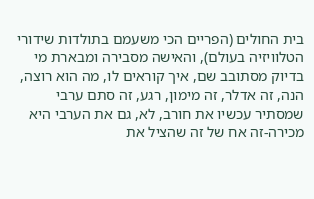בית החולים (הפריים הכי משעמם בתולדות שידורי הטלוויזיה בעולם), והאישה מסבירה ומבארת מי בדיוק מסתובב שם, איך קוראים לו, מה הוא רוצה, הנה, זה אדלר, זה מימון, רגע, זה סתם ערבי שמסתיר עכשיו את חורב, לא, גם את הערבי היא מכירה-זה אח של זה שהציל את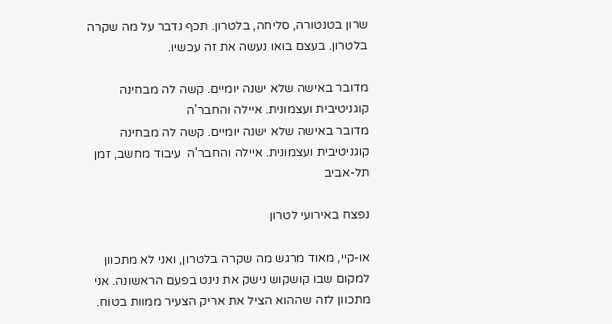שרון בטנטורה, סליחה, בלטרון. תכף נדבר על מה שקרה בלטרון. בעצם בואו נעשה את זה עכשיו.

מדובר באישה שלא ישנה יומיים. קשה לה מבחינה קוגניטיבית ועצמונית. איילה והחבר'ה
מדובר באישה שלא ישנה יומיים. קשה לה מבחינה קוגניטיבית ועצמונית. איילה והחבר'ה  עיבוד מחשב, זמן תל-אביב

נפצח באירועי לטרון

או-קיי, מאוד מרגש מה שקרה בלטרון, ואני לא מתכוון למקום שבו קושקוש נישק את נינט בפעם הראשונה. אני מתכוון לזה שההוא הציל את אריק הצעיר ממוות בטוח.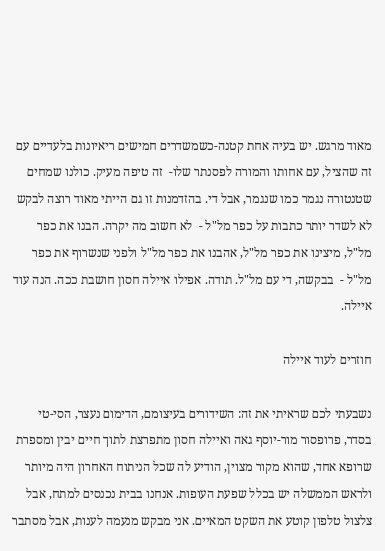מאוד מרגש. יש בעיה אחת קטנה-כשמשדרים חמישים ריאיונות בלעדיים עם זה שהציל, עם אחותו והמורה לפסנתר שלו-  זה טיפה מעיק. כולנו שמחים שטנטורה נגמר כמו שנגמר, אבל די. בהזדמנות זו גם הייתי מאוד רוצה לבקש לא לשדר יותר כתבות על כפר מל"ל -  לא חשוב מה יקרה. הבנו את כפר מל"ל, מיצינו את כפר מל"ל, אהבנו את כפר מל"ל ולפני שנשרוף את כפר מל"ל -  בבקשה, די עם מל"ל. תודה. אפילו איילה חסון חושבת ככה. הנה עוד איילה.

חוזרים לעוד איילה

נשבעתי לכם שראיתי את זה: השידורים בעיצומם, הדימום נעצר, הסי-טי בסדר, פרופסור מור-יוסף גאה ואיילה חסון מתפרצת לתוך חיים יבין ומספרת שרופא אחד, שהוא מקור מצוין, הודיע לה שכל הניתוח האחרון היה מיותר ולראש הממשלה יש בכלל שפעת העופות. אנחנו בבית נכנסים למתח, אבל צלצול טלפון קוטע את השקט המאיים. אני מבקש מנעמה לענות, אבל מסתבר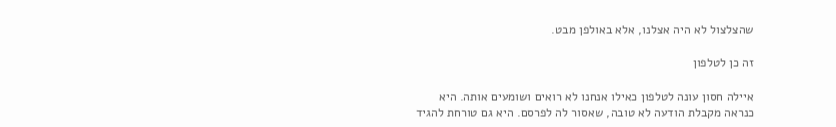שהצלצול לא היה אצלנו, אלא באולפן מבט.

זה כן לטלפון

איילה חסון עונה לטלפון כאילו אנחנו לא רואים ושומעים אותה. היא כנראה מקבלת הודעה לא טובה, שאסור לה לפרסם. היא גם טורחת להגיד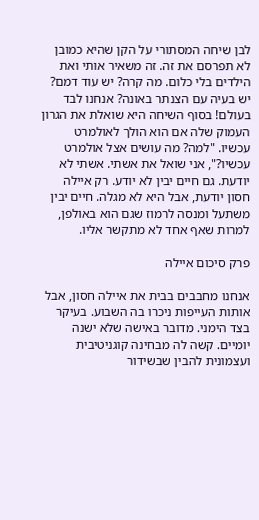לבן שיחה המסתורי על הקן שהיא כמובן לא תפרסם את זה. זה משאיר אותי ואת הילדים בלי כלום. מה קרה? יש עוד דמם? יש בעיה עם הצנתר באונה? אנחנו לבד בעולם! בסוף השיחה היא שואלת את הגרון העמוק שלה אם הוא הולך לאולמרט עכשיו. "למה? מה עושים אצל אולמרט עכשיו?", אני שואל את אשתי. אשתי לא יודעת. גם חיים יבין לא יודע. רק איילה חסון יודעת, אבל היא לא מגלה. חיים יבין משתעל ומנסה לרמוז שגם הוא באולפן, למרות שאף אחד לא מתקשר אליו.

פרק סיכום איילה

אנחנו מחבבים בבית את איילה חסון, אבל אותות העייפות ניכרו בה השבוע. בעיקר בצד הימני. מדובר באישה שלא ישנה יומיים. קשה לה מבחינה קוגניטיבית ועצמונית להבין שבשידור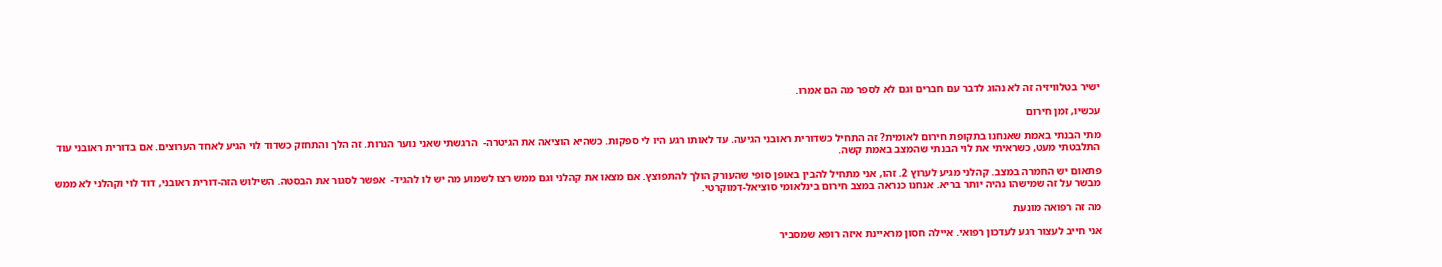ישיר בטלוויזיה זה לא נהוג לדבר עם חברים וגם לא לספר מה הם אמרו.

עכשיו, זמן חירום

מתי הבנתי באמת שאנחנו בתקופת חירום לאומית? זה התחיל כשדורית ראובני הגיעה. עד לאותו רגע היו לי ספקות. כשהיא הוציאה את הגיטרה-  הרגשתי שאני נוער הנרות. זה הלך והתחזק כשדוד לוי הגיע לאחד הערוצים. אם בדורית ראובני עוד התלבטתי מעט, כשראיתי את לוי הבנתי שהמצב באמת קשה.

פתאום יש החמרה במצב. קהלני מגיע לערוץ 2. זהו, אני מתחיל להבין באופן סופי שהעורק הולך להתפוצץ. אם מצאו את קהלני וגם ממש רצו לשמוע מה יש לו להגיד-  אפשר לסגור את הבסטה. השילוש הזה-דורית ראובני, דוד לוי וקהלני לא ממש מבשר על זה שמישהו נהיה יותר בריא. אנחנו כנראה במצב חירום בינלאומי סוציאל-דמוקרטי.

מה זה רפואה מונעת

אני חייב לעצור רגע לעדכון רפואי. איילה חסון מראיינת איזה רופא שמסביר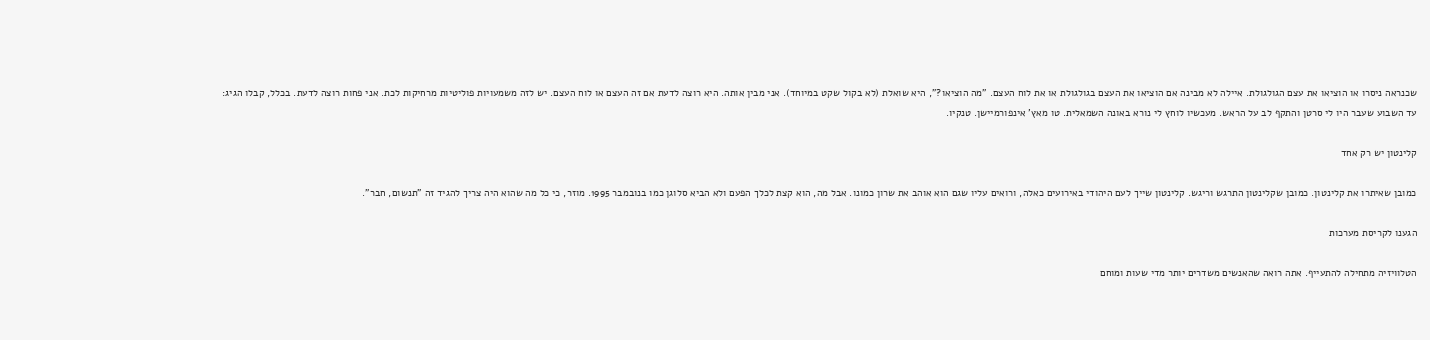שכנראה ניסרו או הוציאו את עצם הגולגולת. איילה לא מבינה אם הוציאו את העצם בגולגולת או את לוח העצם. "מה הוציאו?", היא שואלת (לא בקול שקט במיוחד). אני מבין אותה. היא רוצה לדעת אם זה העצם או לוח העצם. יש לזה משמעויות פוליטיות מרחיקות לכת. אני פחות רוצה לדעת. בכלל, קבלו הגיג:
עד השבוע שעבר היו לי סרטן והתקף לב על הראש. מעכשיו לוחץ לי נורא באונה השמאלית. טו מאץ' אינפורמיישן. טנקיו.

קלינטון יש רק אחד

כמובן שאיתרו את קלינטון. כמובן שקלינטון התרגש וריגש. קלינטון שייך לעם היהודי באירועים כאלה, ורואים עליו שגם הוא אוהב את שרון כמונו. אבל מה, הוא קצת לכלך הפעם ולא הביא סלוגן כמו בנובמבר 1995. מוזר, כי כל מה שהוא היה צריך להגיד זה "תנשום, חבר".

הגענו לקריסת מערכות

הטלוויזיה מתחילה להתעייף. אתה רואה שהאנשים משדרים יותר מדי שעות ומוחם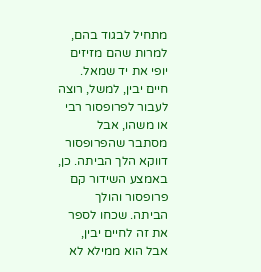מתחיל לבגוד בהם, למרות שהם מזיזים יופי את יד שמאל. חיים יבין, למשל, רוצה לעבור לפרופסור רבי או משהו, אבל מסתבר שהפרופסור דווקא הלך הביתה. כן, באמצע השידור קם פרופסור והולך הביתה. שכחו לספר את זה לחיים יבין, אבל הוא ממילא לא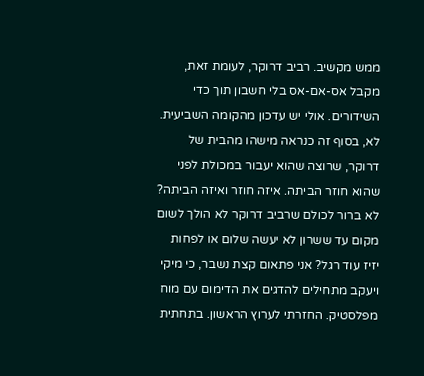ממש מקשיב. רביב דרוקר, לעומת זאת, מקבל אס-אם-אס בלי חשבון תוך כדי השידורים. אולי יש עדכון מהקומה השביעית. לא, בסוף זה כנראה מישהו מהבית של דרוקר, שרוצה שהוא יעבור במכולת לפני שהוא חוזר הביתה. איזה חוזר ואיזה הביתה? לא ברור לכולם שרביב דרוקר לא הולך לשום מקום עד ששרון לא יעשה שלום או לפחות יזיז עוד רגל? אני פתאום קצת נשבר, כי מיקי ויעקב מתחילים להדגים את הדימום עם מוח מפלסטיק. החזרתי לערוץ הראשון. בתחתית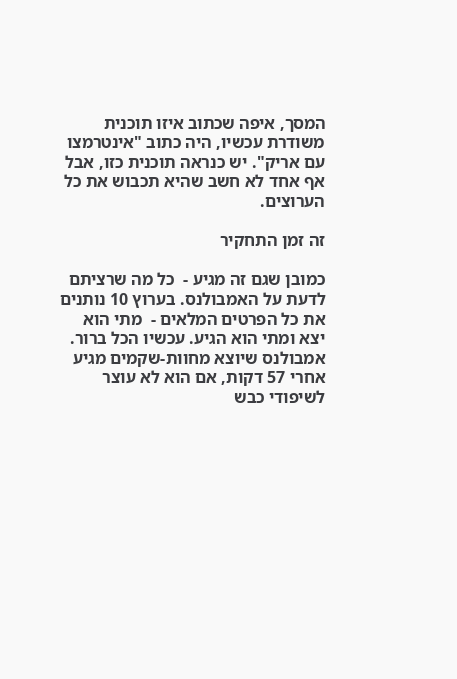המסך, איפה שכתוב איזו תוכנית משודרת עכשיו, היה כתוב "אינטרמצו עם אריק". יש כנראה תוכנית כזו, אבל אף אחד לא חשב שהיא תכבוש את כל הערוצים.

זה זמן התחקיר

כמובן שגם זה מגיע -  כל מה שרציתם לדעת על האמבולנס. בערוץ 10 נותנים את כל הפרטים המלאים -  מתי הוא יצא ומתי הוא הגיע. עכשיו הכל ברור. אמבולנס שיוצא מחוות-שקמים מגיע אחרי 57 דקות, אם הוא לא עוצר לשיפודי כבש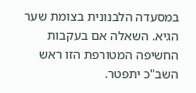במסעדה הלבנונית בצומת שער הגיא. השאלה אם בעקבות החשיפה המטורפת הזו ראש השב"כ יתפטר.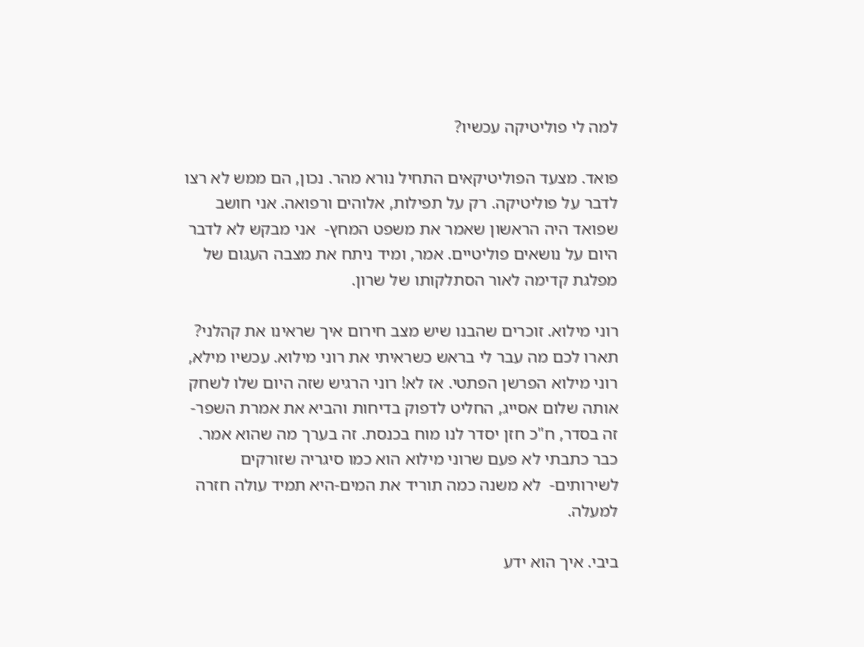למה לי פוליטיקה עכשיו?

פואד. מצעד הפוליטיקאים התחיל נורא מהר. נכון, הם ממש לא רצו לדבר על פוליטיקה. רק על תפילות, אלוהים ורפואה. אני חושב שפואד היה הראשון שאמר את משפט המחץ-  אני מבקש לא לדבר היום על נושאים פוליטיים. אמר, ומיד ניתח את מצבה העגום של מפלגת קדימה לאור הסתלקותו של שרון.

רוני מילוא. זוכרים שהבנו שיש מצב חירום איך שראינו את קהלני? תארו לכם מה עבר לי בראש כשראיתי את רוני מילוא. עכשיו מילא, רוני מילוא הפרשן הפתטי. אז לא! רוני הרגיש שזה היום שלו לשחק אותה שלום אסייג, החליט לדפוק בדיחות והביא את אמרת השפר-  זה בסדר, ח"כ חזן יסדר לנו מוח בכנסת. זה בערך מה שהוא אמר. כבר כתבתי לא פעם שרוני מילוא הוא כמו סיגריה שזורקים לשירותים-  לא משנה כמה תוריד את המים-היא תמיד עולה חזרה למעלה.

ביבי. איך הוא ידע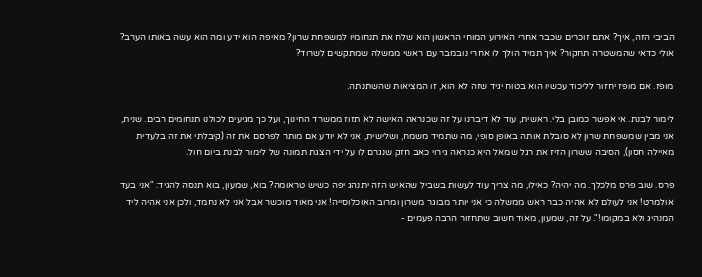הביבי הזה, איך? אתם זוכרים שכבר אחרי האירוע המוחי הראשון הוא שלח את תנחומיו למשפחת שרון? מאיפה הוא ידע ומה הוא עשה באותו הערב? אולי כדאי שהמשטרה תחקור? איך תמיד הולך לו אחרי נובמבר עם ראשי ממשלה שמתקשים לשרוד?

מופז. אם מופז יחזור לליכוד עכשיו הוא בטוח יגיד שזה לא הוא, זו המציאות שהשתנתה.

לימור לבנת. אי אפשר כמובן בלי. ראשית, עוד לא דיברנו על זה שכנראה האישה לא תזוז ממשרד החינוך, ועל כך מגיעים לכולנו תנחומים רבים. שנית, אני מבין שמשפחת שרון לא סובלת אותה באופן סופי, מה שתמיד משמח, ושלישית, אני לא יודע אם מותר לפרסם את זה (קיבלתי את זה בלעדית מאיילה חסון), הסיבה ששרון הזיז את רגל שמאל היא כנראה גירוי כאב חזק שנגרם לו על ידי הצגת תמונה של לימור לבנת ביום חול.

פרס. שוב פרס מלכלך. מה יהיה? כאילו, מה צריך עוד לעשות בשביל שהאיש הזה יתנהג יפה כשיש טראומה? בוא, שמעון, בוא תנסה להגיד: "אני בעד אולמרט! אני לעולם לא אהיה כבר ראש ממשלה כי אני יותר מבוגר משרון ומרוב האוכלוסייה! אני מאוד מוכשר אבל אני לא נחמד, ולכן אני אהיה ליד המנהיג ולא במקומו!". על זה, שמעון, מאוד חשוב שתחזור הרבה פעמים -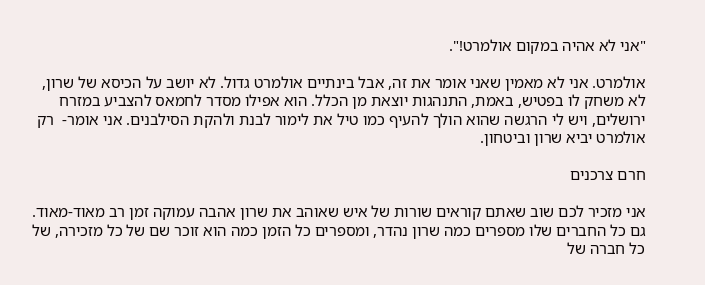"אני לא אהיה במקום אולמרט!".

אולמרט. אני לא מאמין שאני אומר את זה, אבל בינתיים אולמרט גדול. לא יושב על הכיסא של שרון, לא משחק לו בפטיש, באמת, התנהגות יוצאת מן הכלל. הוא אפילו מסדר לחמאס להצביע במזרח ירושלים, ויש לי הרגשה שהוא הולך להעיף כמו טיל את לימור לבנת ולהקת הסילבנים. אני אומר-  רק אולמרט יביא שרון וביטחון.

חרם צרכנים

אני מזכיר לכם שוב שאתם קוראים שורות של איש שאוהב את שרון אהבה עמוקה זמן רב מאוד-מאוד. גם כל החברים שלו מספרים כמה שרון נהדר, ומספרים כל הזמן כמה הוא זוכר שם של כל מזכירה, של כל חברה של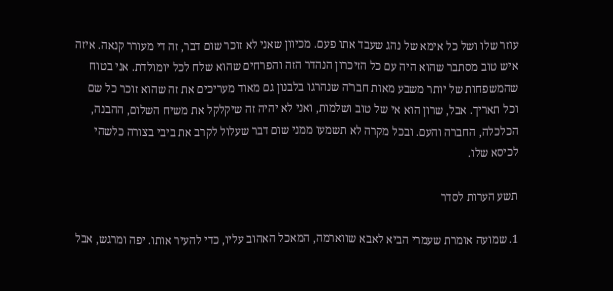עוזר שלו ושל כל אימא של נהג שעבד אתו פעם. מכיוון שאני לא זוכר שום דבר, זה די מעורר קנאה. איזה איש טוב מסתבר שהוא היה עם כל הזיכרון הנהדר הזה והפרחים שהוא שלח לכל יומולדת. אני בטוח שהמשפחות של יותר משבע מאות חבר'ה שנהרגו בלבנון גם מאוד מעריכים את זה שהוא זוכר כל שם וכל תאריך. אבל, שרון הוא אי של טוב ושלמות, ואני לא יהיה זה שיקלקל את משיח השלום, ההבנה, הכלכלה, החברה והעם. ובכל מקרה לא תשמעו ממני שום דבר שעלול לקרב את ביבי בצורה כלשהי לכיסא שלו.

תשע הערות לסדר

1. שמועה אומרת שעמרי הביא לאבא שווארמה, המאכל האהוב עליו, כדי להעיר אותו. יפה ומרגש, אבל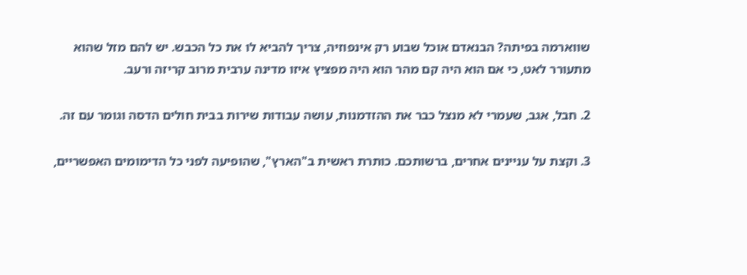שווארמה בפיתה? הבנאדם אוכל שבוע רק אינפוזיה, צריך להביא לו את כל הכבש. יש להם מזל שהוא מתעורר לאט, כי אם הוא היה קם מהר הוא היה מפציץ איזו מדינה ערבית מרוב קריזה ורעב.

2. חבל, אגב, שעמרי לא מנצל כבר את ההזדמנות, עושה עבודות שירות בבית חולים הדסה וגומר עם זה.

3. וקצת על עניינים אחרים, ברשותכם. כותרת ראשית ב"הארץ", שהופיעה לפני כל הדימומים האפשריים,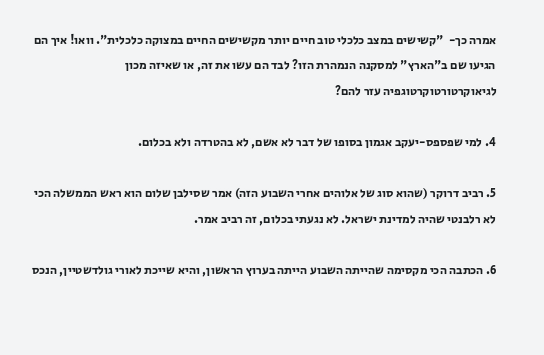אמרה כך-  "קשישים במצב כלכלי טוב חיים יותר מקשישים החיים במצוקה כלכלית". וואו! איך הם הגיעו שם ב"הארץ" למסקנה הנמהרת הזו? לבד הם עשו את זה, או שאיזה מכון לגיאוקרטורטוקרטוגפיה עזר להם?

4. למי שפספס-יעקב אגמון בסופו של דבר לא אשם, לא בהטרדה ולא בכלום.

5. רביב דרוקר (שהוא סוג של אלוהים אחרי השבוע הזה) אמר שסילבן שלום הוא ראש הממשלה הכי לא רלבנטי שהיה למדינת ישראל. לא נגעתי בכלום, זה רביב אמר.

6. הכתבה הכי מקסימה שהייתה השבוע הייתה בערוץ הראשון, והיא שייכת לאורי גולדשטיין, הנכס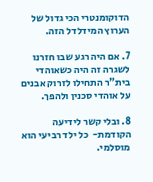הדוקומנטרי הכי גדול של הערוץ המידלדל הזה.

7. אם היה רגע שבו חזרנו לשגרה זה היה כשאוהדי בית"ר התחילו לזרוק אבנים על אוהדי סכנין ולהפך.

8. ובלי קשר לידיעה הקודמת-  כל ילד רביעי הוא מוסלמי.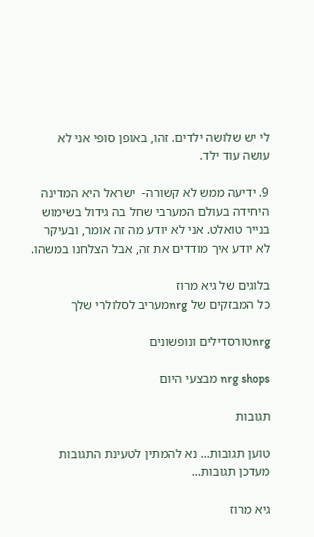לי יש שלושה ילדים. זהו, באופן סופי אני לא עושה עוד ילד.

9. ידיעה ממש לא קשורה-  ישראל היא המדינה היחידה בעולם המערבי שחל בה גידול בשימוש בנייר טואלט. אני לא יודע מה זה אומר, ובעיקר לא יודע איך מודדים את זה, אבל הצלחנו במשהו.

בלוגים של גיא מרוז
כל המבזקים של nrgמעריב לסלולרי שלך

nrgטורסדילים ונופשונים

nrg shops מבצעי היום

תגובות

טוען תגובות... נא להמתין לטעינת התגובות
מעדכן תגובות...

גיא מרוז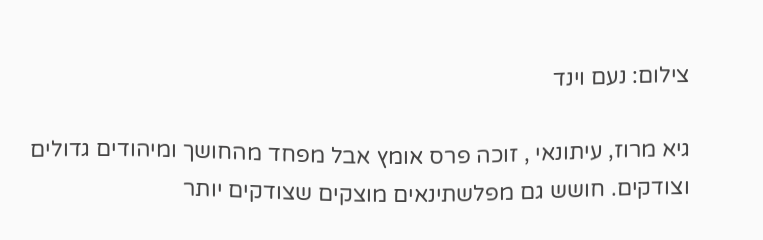צילום: נעם וינד

גיא מרוז, עיתונאי , זוכה פרס אומץ אבל מפחד מהחושך ומיהודים גדולים וצודקים. חושש גם מפלשתינאים מוצקים שצודקים יותר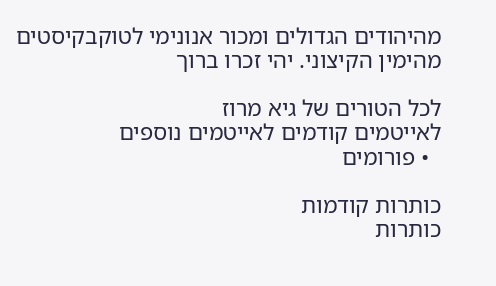מהיהודים הגדולים ומכור אנונימי לטוקבקיסטים מהימין הקיצוני. יהי זכרו ברוך

לכל הטורים של גיא מרוז
לאייטמים קודמים לאייטמים נוספים
  • פורומים

כותרות קודמות
כותרות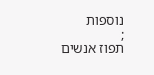נוספות
;
תפוז אנשים